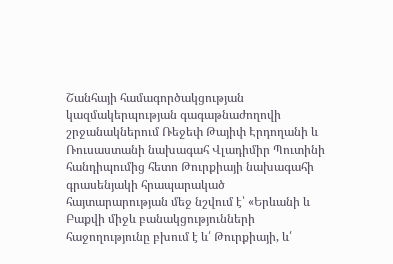Շանհայի համագործակցության կազմակերպության գագաթնաժողովի շրջանակներում Ռեջեփ Թայիփ Էրդողանի և Ռուսաստանի նախագահ Վլադիմիր Պուտինի հանդիպումից հետո Թուրքիայի նախագահի գրասենյակի հրապարակած հայտարարության մեջ նշվում է՝ «Երևանի և Բաքվի միջև բանակցությունների հաջողությունը բխում է և՛ Թուրքիայի, և՛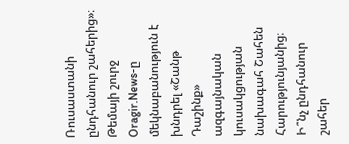Ռուսաստանի ընդհանուր շահերից»։
Թեմայի շուրջ
Oragir.News-ը մեկնաբանություն է խնդրել «Շանթ Դաշինք» ազգայնական կուսակցության նախագահ Շահեն Հարությունյանից։
Ի՞նչ ընդհանուր շահեր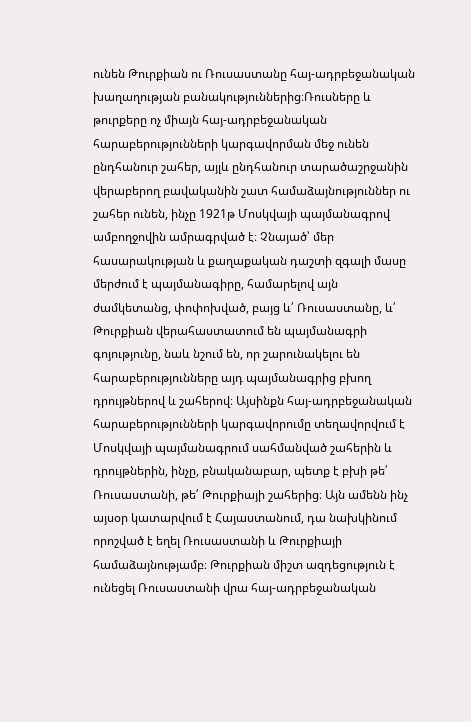ունեն Թուրքիան ու Ռուսաստանը հայ-ադրբեջանական խաղաղության բանակություններից։Ռուսները և թուրքերը ոչ միայն հայ-ադրբեջանական հարաբերությունների կարգավորման մեջ ունեն ընդհանուր շահեր, այլև ընդհանուր տարածաշրջանին վերաբերող բավականին շատ համաձայնություններ ու շահեր ունեն, ինչը 1921թ Մոսկվայի պայմանագրով ամբողջովին ամրագրված է։ Չնայած՝ մեր հասարակության և քաղաքական դաշտի զգալի մասը մերժում է պայմանագիրը, համարելով այն ժամկետանց, փոփոխված, բայց և՛ Ռուսաստանը, և՛ Թուրքիան վերահաստատում են պայմանագրի գոյությունը, նաև նշում են, որ շարունակելու են հարաբերությունները այդ պայմանագրից բխող դրույթներով և շահերով։ Այսինքն հայ-ադրբեջանական հարաբերությունների կարգավորումը տեղավորվում է Մոսկվայի պայմանագրում սահմանված շահերին և դրույթներին, ինչը, բնականաբար, պետք է բխի թե՛ Ռուսաստանի, թե՛ Թուրքիայի շահերից։ Այն ամենն ինչ այսօր կատարվում է Հայաստանում, դա նախկինում որոշված է եղել Ռուսաստանի և Թուրքիայի համաձայնությամբ։ Թուրքիան միշտ ազդեցություն է ունեցել Ռուսաստանի վրա հայ-ադրբեջանական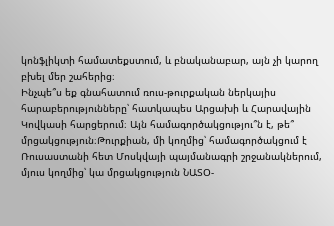կոնֆլիկտի համատեքստում, և բնականաբար, այն չի կարող բխել մեր շահերից։
Ինչպե՞ս եք գնահատում ռուս-թուրքական ներկայիս հարաբերությունները՝ հատկապես Արցախի և Հարավային Կովկասի հարցերում։ Այն համագործակցությու՞ն է, թե՞ մրցակցություն։Թուրքիան, մի կողմից՝ համագործակցում է Ռուսաստանի հետ Մոսկվայի պայմանագրի շրջանակներում, մյուս կողմից՝ կա մրցակցություն ՆԱՏՕ-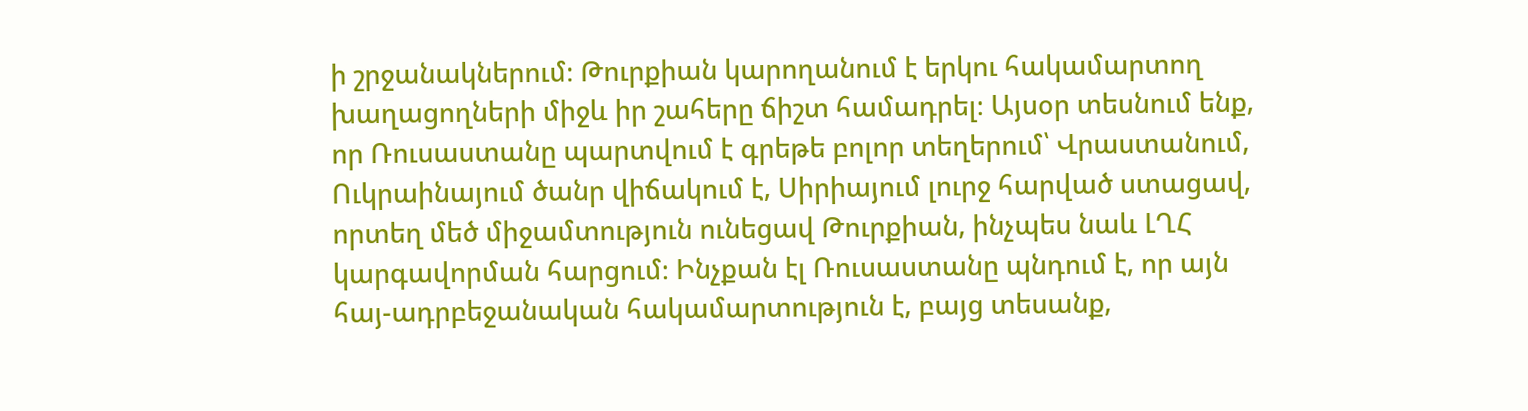ի շրջանակներում։ Թուրքիան կարողանում է երկու հակամարտող խաղացողների միջև իր շահերը ճիշտ համադրել։ Այսօր տեսնում ենք, որ Ռուսաստանը պարտվում է գրեթե բոլոր տեղերում՝ Վրաստանում, Ուկրաինայում ծանր վիճակում է, Սիրիայում լուրջ հարված ստացավ, որտեղ մեծ միջամտություն ունեցավ Թուրքիան, ինչպես նաև ԼՂՀ կարգավորման հարցում։ Ինչքան էլ Ռուսաստանը պնդում է, որ այն հայ-ադրբեջանական հակամարտություն է, բայց տեսանք,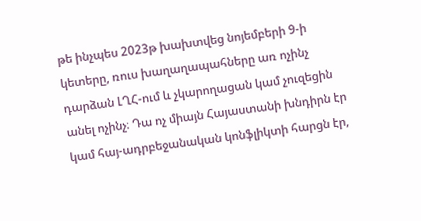թե ինչպես 2023թ խախտվեց նոյեմբերի 9-ի կետերը, ռուս խաղաղապահները առ ոչինչ դարձան ԼՂՀ-ում և չկարողացան կամ չուզեցին անել ոչինչ։ Դա ոչ միայն Հայաստանի խնդիրն էր կամ հայ-ադրբեջանական կոնֆլիկտի հարցն էր,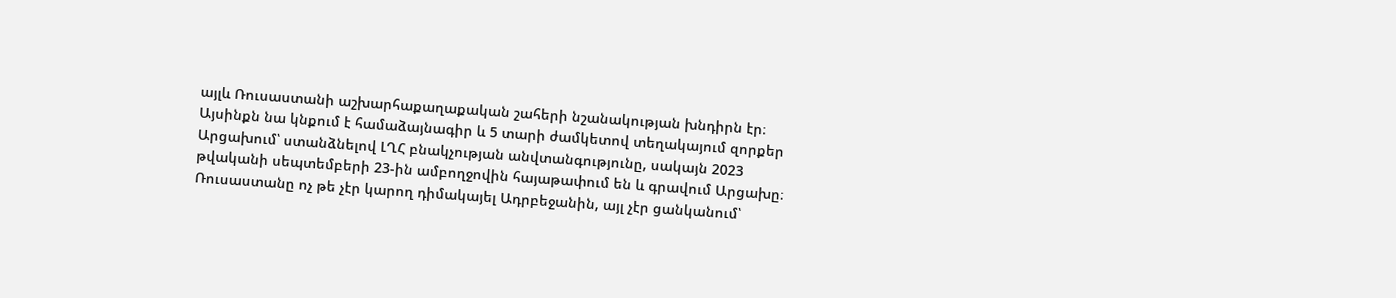այլև Ռուսաստանի աշխարհաքաղաքական շահերի նշանակության խնդիրն էր։ Այսինքն նա կնքում է համաձայնագիր և 5 տարի ժամկետով տեղակայում զորքեր Արցախում՝ ստանձնելով ԼՂՀ բնակչության անվտանգությունը, սակայն 2023 թվականի սեպտեմբերի 23-ին ամբողջովին հայաթափում են և գրավում Արցախը։ Ռուսաստանը ոչ թե չէր կարող դիմակայել Ադրբեջանին, այլ չէր ցանկանում՝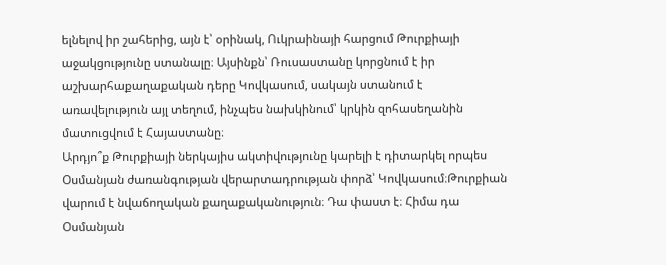ելնելով իր շահերից, այն է՝ օրինակ, Ուկրաինայի հարցում Թուրքիայի աջակցությունը ստանալը։ Այսինքն՝ Ռուսաստանը կորցնում է իր աշխարհաքաղաքական դերը Կովկասում, սակայն ստանում է առավելություն այլ տեղում, ինչպես նախկինում՝ կրկին զոհասեղանին մատուցվում է Հայաստանը։
Արդյո՞ք Թուրքիայի ներկայիս ակտիվությունը կարելի է դիտարկել որպես Օսմանյան ժառանգության վերարտադրության փորձ՝ Կովկասում։Թուրքիան վարում է նվաճողական քաղաքականություն։ Դա փաստ է։ Հիմա դա Օսմանյան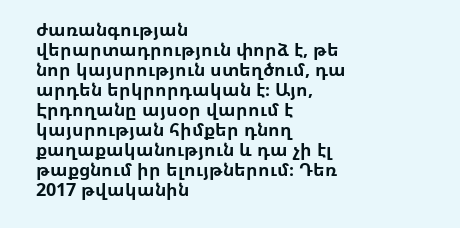ժառանգության վերարտադրություն փորձ է, թե նոր կայսրություն ստեղծում, դա արդեն երկրորդական է։ Այո, Էրդողանը այսօր վարում է կայսրության հիմքեր դնող քաղաքականություն և դա չի էլ թաքցնում իր ելույթներում։ Դեռ 2017 թվականին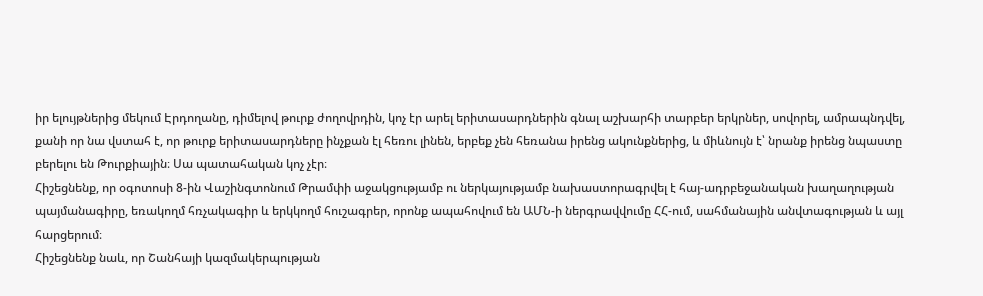իր ելույթներից մեկում Էրդողանը, դիմելով թուրք ժողովրդին, կոչ էր արել երիտասարդներին գնալ աշխարհի տարբեր երկրներ, սովորել, ամրապնդվել, քանի որ նա վստահ է, որ թուրք երիտասարդները ինչքան էլ հեռու լինեն, երբեք չեն հեռանա իրենց ակունքներից, և միևնույն է՝ նրանք իրենց նպաստը բերելու են Թուրքիային։ Սա պատահական կոչ չէր։
Հիշեցնենք, որ օգոտոսի 8-ին Վաշինգտոնում Թրամփի աջակցությամբ ու ներկայությամբ նախաստորագրվել է հայ-ադրբեջանական խաղաղության պայմանագիրը, եռակողմ հռչակագիր և երկկողմ հուշագրեր, որոնք ապահովում են ԱՄՆ-ի ներգրավվումը ՀՀ-ում, սահմանային անվտագության և այլ հարցերում։
Հիշեցնենք նաև, որ Շանհայի կազմակերպության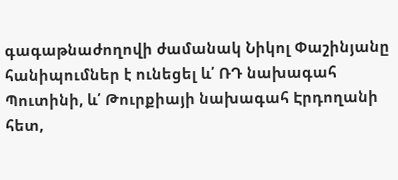գագաթնաժողովի ժամանակ Նիկոլ Փաշինյանը հանիպումներ է ունեցել և՛ ՌԴ նախագահ Պուտինի, և՛ Թուրքիայի նախագահ Էրդողանի հետ,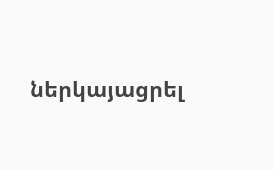ներկայացրել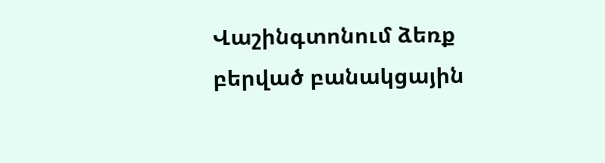Վաշինգտոնում ձեռք բերված բանակցային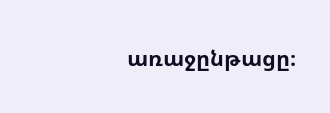առաջընթացը։